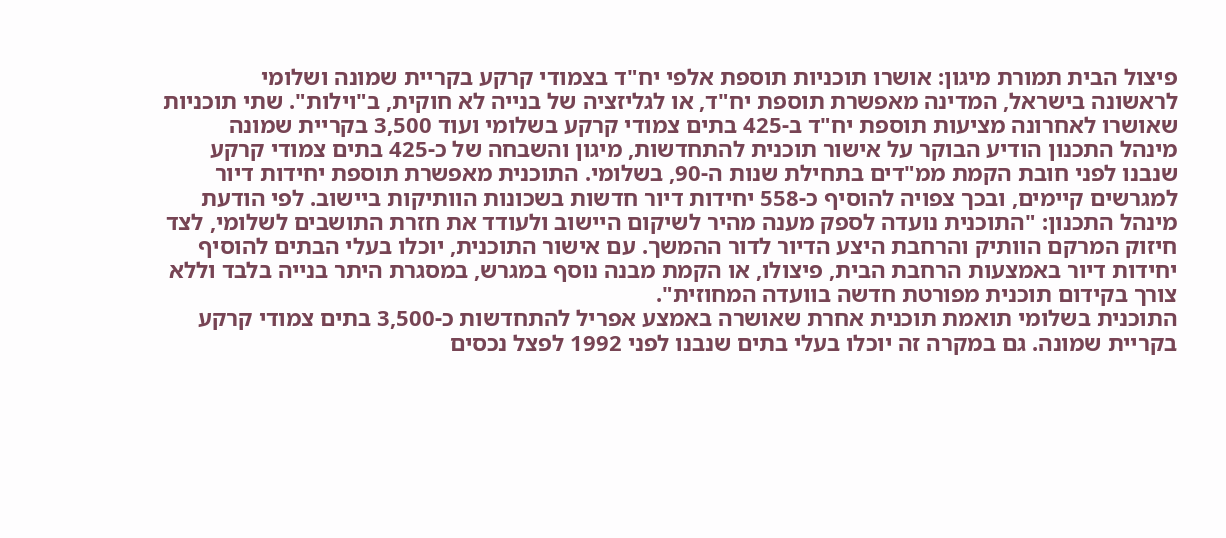פיצול הבית תמורת מיגון: אושרו תוכניות תוספת אלפי יח"ד בצמודי קרקע בקריית שמונה ושלומי
לראשונה בישראל, המדינה מאפשרת תוספת יח"ד, או לגליזציה של בנייה לא חוקית, ב"וילות". שתי תוכניות שאושרו לאחרונה מציעות תוספת יח"ד ב-425 בתים צמודי קרקע בשלומי ועוד 3,500 בקריית שמונה
מינהל התכנון הודיע הבוקר על אישור תוכנית להתחדשות, מיגון והשבחה של כ-425 בתים צמודי קרקע שנבנו לפני חובת הקמת ממ"דים בתחילת שנות ה-90, בשלומי. התוכנית מאפשרת תוספת יחידות דיור למגרשים קיימים, ובכך צפויה להוסיף כ-558 יחידות דיור חדשות בשכונות הוותיקות ביישוב. לפי הודעת מינהל התכנון: "התוכנית נועדה לספק מענה מהיר לשיקום היישוב ולעודד את חזרת התושבים לשלומי, לצד חיזוק המרקם הוותיק והרחבת היצע הדיור לדור ההמשך. עם אישור התוכנית, יוכלו בעלי הבתים להוסיף יחידות דיור באמצעות הרחבת הבית, פיצולו, או הקמת מבנה נוסף במגרש, במסגרת היתר בנייה בלבד וללא צורך בקידום תוכנית מפורטת חדשה בוועדה המחוזית".
התוכנית בשלומי תואמת תוכנית אחרת שאושרה באמצע אפריל להתחדשות כ-3,500 בתים צמודי קרקע בקריית שמונה. גם במקרה זה יוכלו בעלי בתים שנבנו לפני 1992 לפצל נכסים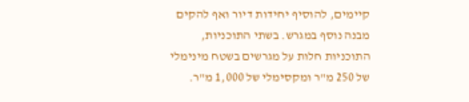קיימים, להוסיף יחידות דיור ואף להקים מבנה נוסף במגרש. בשתי התוכניות, התוכניות חלות על מגרשים בשטח מינימלי של 250 מ"ר ומקסימלי של 1,000 מ"ר.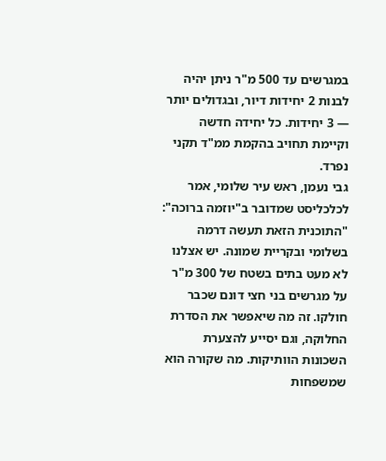במגרשים עד 500 מ"ר ניתן יהיה לבנות 2 יחידות דיור, ובגדולים יותר — 3 יחידות. כל יחידה חדשה וקיימת תחויב בהקמת ממ"ד תקני נפרד.
גבי נעמן, ראש עיר שלומי, אמר לכלכליסט שמדובר ב"יוזמה ברוכה": "התוכנית הזאת תעשה דרמה בשלומי ובקריית שמונה. יש אצלנו לא מעט בתים בשטח של 300 מ"ר על מגרשים בני חצי דונם שכבר חולקו. זה מה שיאפשר את הסדרת החלוקה, וגם יסייע להצערת השכונות הוותיקות. מה שקורה הוא שמשפחות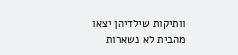וותיקות שילדיהן יצאו מהבית לא נשארות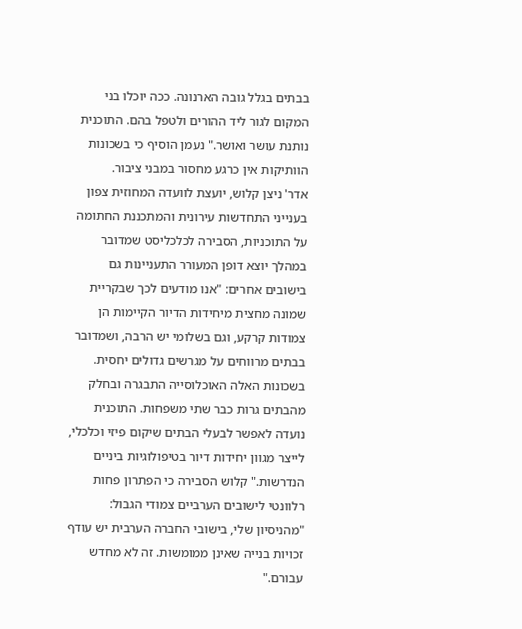בבתים בגלל גובה הארנונה. ככה יוכלו בני המקום לגור ליד ההורים ולטפל בהם. התוכנית נותנת עושר ואושר." נעמן הוסיף כי בשכונות הוותיקות אין כרגע מחסור במבני ציבור.
אדר' ניצן קלוש, יועצת לוועדה המחוזית צפון בענייני התחדשות עירונית והמתכננת החתומה על התוכניות, הסבירה לכלכליסט שמדובר במהלך יוצא דופן המעורר התעניינות גם בישובים אחרים: "אנו מודעים לכך שבקריית שמונה מחצית מיחידות הדיור הקיימות הן צמודות קרקע, וגם בשלומי יש הרבה, ושמדובר בבתים מרווחים על מגרשים גדולים יחסית. בשכונות האלה האוכלוסייה התבגרה ובחלק מהבתים גרות כבר שתי משפחות. התוכנית נועדה לאפשר לבעלי הבתים שיקום פיזי וכלכלי, לייצר מגוון יחידות דיור בטיפולוגיות ביניים הנדרשות." קלוש הסבירה כי הפתרון פחות רלוונטי לישובים הערביים צמודי הגבול: "מהניסיון שלי, בישובי החברה הערבית יש עודף זכויות בנייה שאינן ממומשות. זה לא מחדש עבורם."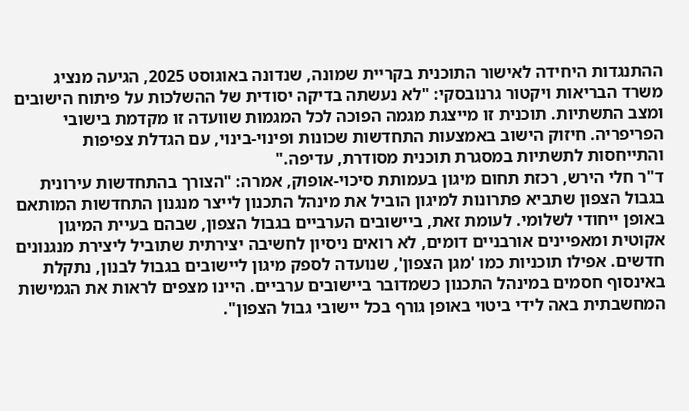ההתנגדות היחידה לאישור התוכנית בקריית שמונה, שנדונה באוגוסט 2025, הגיעה מנציג משרד הבריאות ויקטור גרנובסקי: "לא נעשתה בדיקה יסודית של ההשלכות על פיתוח הישובים ומצב התשתיות. תוכנית זו מייצגת מגמה הפוכה לכל המגמות שוועדה זו מקדמת בישובי הפריפריה. חיזוק הישוב באמצעות התחדשות שכונות ופינוי-בינוי, עם הגדלת צפיפות והתייחסות לתשתיות במסגרת תוכנית מסודרת, עדיפה."
ד"ר חלי הירש, רכזת תחום מיגון בעמותת סיכוי-אופוק, אמרה: "הצורך בהתחדשות עירונית בגבול הצפון שתביא פתרונות למיגון הוביל את מינהל התכנון לייצר מנגנון התחדשות המותאם באופן ייחודי לשלומי. לעומת זאת, ביישובים הערביים בגבול הצפון, שבהם בעיית המיגון אקוטית ומאפיינים אורבניים דומים, לא רואים ניסיון לחשיבה יצירתית שתוביל ליצירת מנגנונים חדשים. אפילו תוכניות כמו 'מגן הצפון', שנועדה לספק מיגון ליישובים בגבול לבנון, נתקלת באינסוף חסמים במינהל התכנון כשמדובר ביישובים ערביים. היינו מצפים לראות את הגמישות המחשבתית באה לידי ביטוי באופן גורף בכל יישובי גבול הצפון".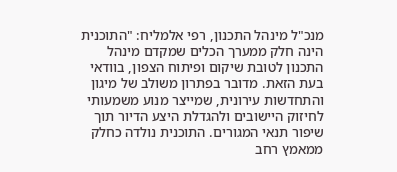מנכ"ל מינהל התכנון, רפי אלמליח: "התוכנית הינה חלק ממערך הכלים שמקדם מינהל התכנון לטובת שיקום ופיתוח הצפון, בוודאי בעת הזאת. מדובר בפתרון משולב של מיגון והתחדשות עירונית, שמייצר מנוע משמעותי לחיזוק היישובים ולהגדלת היצע הדיור תוך שיפור תנאי המגורים. התוכנית נולדה כחלק ממאמץ רחב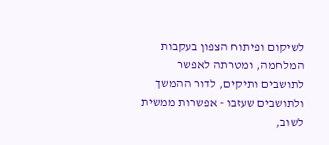לשיקום ופיתוח הצפון בעקבות המלחמה, ומטרתה לאפשר לתושבים ותיקים, לדור ההמשך ולתושבים שעזבו - אפשרות ממשית לשוב,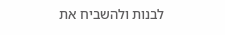לבנות ולהשביח את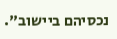נכסיהם ביישוב".